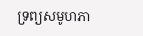ទ្រព្យសមូហភា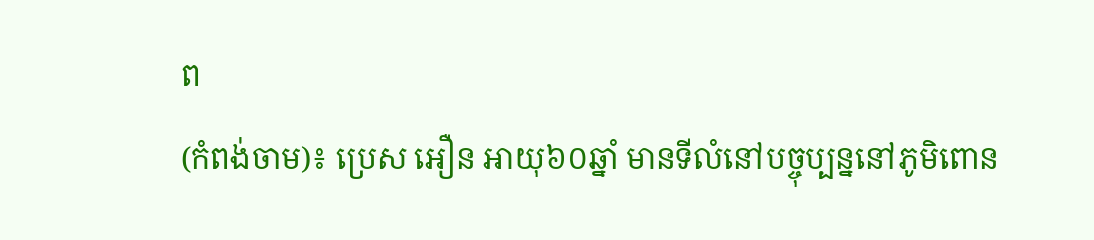ព
(កំពង់ចាម)៖ ប្រេស អឿន អាយុ៦០ឆ្នាំ មានទីលំនៅបច្ចុប្បន្ននៅភូមិពោន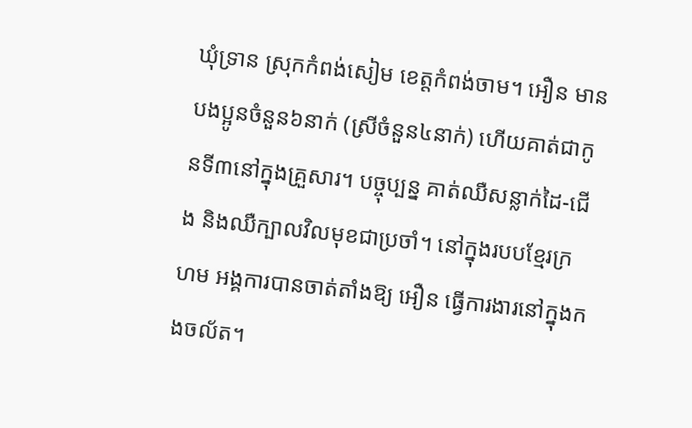ឃុំទ្រាន ស្រុកកំពង់សៀម ខេត្តកំពង់ចាម។ អឿន មានបងប្អូនចំនួន៦នាក់ (ស្រីចំនួន៤នាក់) ហើយគាត់ជាកូនទី៣នៅក្នុងគ្រួសារ។ បច្ចុប្បន្ន គាត់ឈឺសន្លាក់ដៃ-ជើង និងឈឺក្បាលវិលមុខជាប្រចាំ។ នៅក្នុងរបបខ្មែរក្រហម អង្គការបានចាត់តាំងឱ្យ អឿន ធ្វើការងារនៅក្នុងកងចល័ត។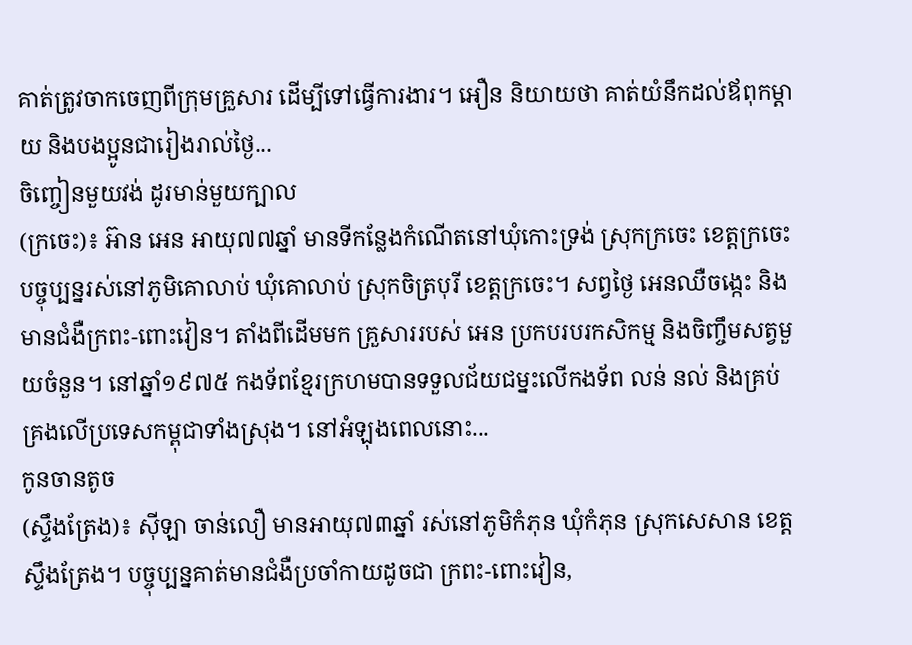គាត់ត្រូវចាកចេញពីក្រុមគ្រួសារ ដើម្បីទៅធ្វើការងារ។ អឿន និយាយថា គាត់យំនឹកដល់ឪពុកម្ដាយ និងបងប្អូនជារៀងរាល់ថ្ងៃ...
ចិញ្ចៀនមួយវង់ ដូរមាន់មួយក្បាល
(ក្រចេះ)៖ អ៊ាន អេន អាយុ៧៧ឆ្នាំ មានទីកន្លែងកំណើតនៅឃុំកោះទ្រង់ ស្រុកក្រចេះ ខេត្តក្រចេះ បច្ចុប្បន្នរស់នៅភូមិគោលាប់ ឃុំគោលាប់ ស្រុកចិត្របុរី ខេត្តក្រចេះ។ សព្វថ្ងៃ អេនឈឺចង្កេះ និងមានជំងឺក្រពះ-ពោះវៀន។ តាំងពីដើមមក គ្រួសាររបស់ អេន ប្រកបរបរកសិកម្ម និងចិញ្ចឹមសត្វមួយចំនួន។ នៅឆ្នាំ១៩៧៥ កងទ័ពខ្មែរក្រហមបានទទួលជ័យជម្នះលើកងទ័ព លន់ នល់ និងគ្រប់គ្រងលើប្រទេសកម្ពុជាទាំងស្រុង។ នៅអំឡុងពេលនោះ...
កូនចានតូច
(ស្ទឹងត្រែង)៖ ស៊ីឡា ចាន់លឿ មានអាយុ៧៣ឆ្នាំ រស់នៅភូមិកំភុន ឃុំកំភុន ស្រុកសេសាន ខេត្តស្ទឹងត្រែង។ បច្ចុប្បន្នគាត់មានជំងឺប្រចាំកាយដូចជា ក្រពះ-ពោះវៀន,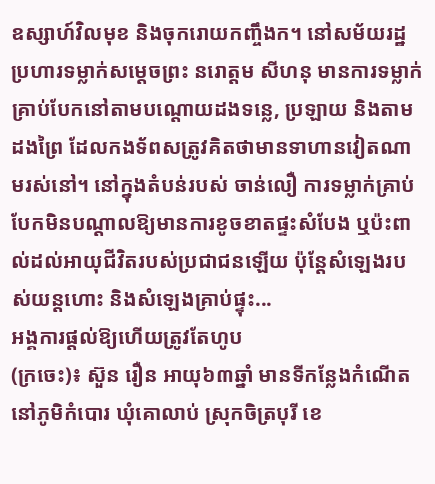ឧស្សាហ៍វិលមុខ និងចុករោយកញ្ចឹងក។ នៅសម័យរដ្ឋប្រហារទម្លាក់សម្ដេចព្រះ នរោត្ដម សីហនុ មានការទម្លាក់គ្រាប់បែកនៅតាមបណ្ដោយដងទន្លេ, ប្រឡាយ និងតាមដងព្រៃ ដែលកងទ័ពសត្រូវគិតថាមានទាហានវៀតណាមរស់នៅ។ នៅក្នុងតំបន់របស់ ចាន់លឿ ការទម្លាក់គ្រាប់បែកមិនបណ្ដាលឱ្យមានការខូចខាតផ្ទះសំបែង ឬប៉ះពាល់ដល់អាយុជីវិតរបស់ប្រជាជនឡើយ ប៉ុន្តែសំឡេងរបស់យន្តហោះ និងសំឡេងគ្រាប់ផ្ទុះ...
អង្គការផ្ដល់ឱ្យហើយត្រូវតែហូប
(ក្រចេះ)៖ ស៊ួន រឿន អាយុ៦៣ឆ្នាំ មានទីកន្លែងកំណើតនៅភូមិកំបោរ ឃុំគោលាប់ ស្រុកចិត្របុរី ខេ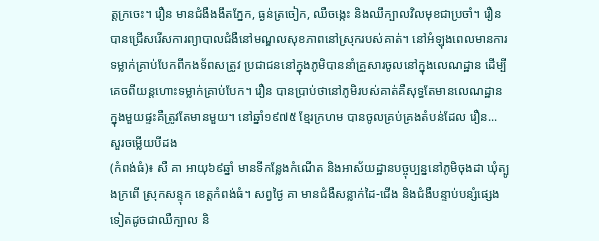ត្តក្រចេះ។ រឿន មានជំងឺងងឹតភ្នែក, ធ្ងន់ត្រចៀក, ឈឺចង្កេះ និងឈឹក្បាលវិលមុខជាប្រចាំ។ រឿន បានជ្រើសរើសការព្យាបាលជំងឺនៅមណ្ឌលសុខភាពនៅស្រុករបស់គាត់។ នៅអំឡុងពេលមានការទម្លាក់គ្រាប់បែកពីកងទ័ពសត្រូវ ប្រជាជននៅក្នុងភូមិបាននាំគ្រួសារចូលនៅក្នុងលេណដ្ឋាន ដើម្បីគេចពីយន្តហោះទម្លាក់គ្រាប់បែក។ រឿន បានប្រាប់ថានៅភូមិរបស់គាត់គឺសុទ្ធតែមានលេណដ្ឋាន ក្នុងមួយផ្ទះគឺត្រូវតែមានមួយ។ នៅឆ្នាំ១៩៧៥ ខ្មែរក្រហម បានចូលគ្រប់គ្រងតំបន់ដែល រឿន...
សួរចម្លើយបីដង
(កំពង់ធំ)៖ សឺ គា អាយុ៦៩ឆ្នាំ មានទីកន្លែងកំណើត និងអាស័យដ្ឋានបច្ចុប្បន្ននៅភូមិចុងដា ឃុំត្បូងក្រពើ ស្រុកសន្ទុក ខេត្តកំពង់ធំ។ សព្វថ្ងៃ គា មានជំងឺសន្លាក់ដៃ-ជើង និងជំងឺបន្ទាប់បន្សំផ្សេងទៀតដូចជាឈឺក្បាល និ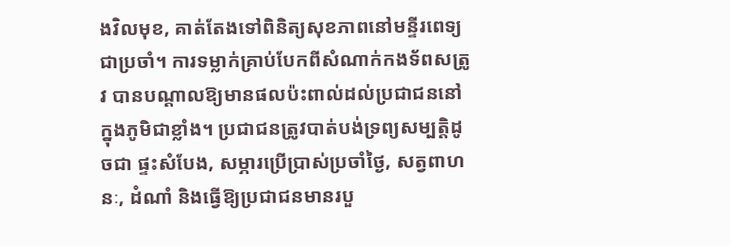ងវិលមុខ, គាត់តែងទៅពិនិត្យសុខភាពនៅមន្ទីរពេទ្យជាប្រចាំ។ ការទម្លាក់គ្រាប់បែកពីសំណាក់កងទ័ពសត្រូវ បានបណ្ដាលឱ្យមានផលប៉ះពាល់ដល់ប្រជាជននៅក្នុងភូមិជាខ្លាំង។ ប្រជាជនត្រូវបាត់បង់ទ្រព្យសម្បត្តិដូចជា ផ្ទះសំបែង, សម្ភារប្រើប្រាស់ប្រចាំថ្ងៃ, សត្វពាហនៈ, ដំណាំ និងធ្វើឱ្យប្រជាជនមានរបួ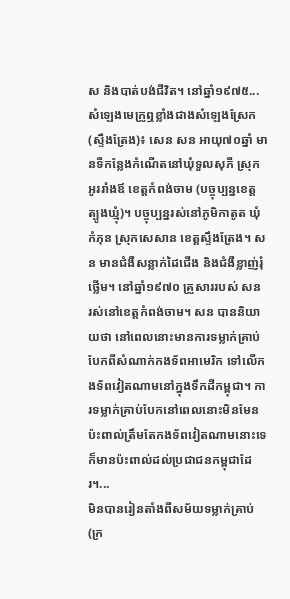ស និងបាត់បង់ជីវិត។ នៅឆ្នាំ១៩៧៥...
សំឡេងមេក្រូឮខ្លាំងជាងសំឡេងស្រែក
(ស្ទឹងត្រែង)៖ សេន សន អាយុ៧០ឆ្នាំ មានទីកន្លែងកំណើតនៅឃុំទួលសុភី ស្រុកអូររាំងឪ ខេត្តកំពង់ចាម (បច្ចុប្បន្នខេត្តត្បូងឃ្មុំ)។ បច្ចុប្បន្នរស់នៅភូមិកាតូត ឃុំកំភុន ស្រុកសេសាន ខេត្តស្ទឹងត្រែង។ សន មានជំងឺសន្លាក់ដៃជើង និងជំងឺខ្លាញ់រុំថ្លើម។ នៅឆ្នាំ១៩៧០ គ្រួសាររបស់ សន រស់នៅខេត្តកំពង់ចាម។ សន បាននិយាយថា នៅពេលនោះមានការទម្លាក់គ្រាប់បែកពីសំណាក់កងទ័ពអាមេរិក ទៅលើកងទ័ពវៀតណាមនៅក្នុងទឹកដីកម្ពុជា។ ការទម្លាក់គ្រាប់បែកនៅពេលនោះមិនមែនប៉ះពាល់ត្រឹមតែកងទ័ពវៀតណាមនោះទេ ក៏មានប៉ះពាល់ដល់ប្រជាជនកម្ពុជាដែរ។...
មិនបានរៀនតាំងពីសម័យទម្លាក់គ្រាប់
(ក្រ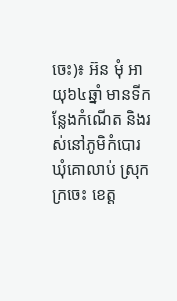ចេះ)៖ អ៊ន មុំ អាយុ៦៤ឆ្នាំ មានទីកន្លែងកំណើត និងរស់នៅភូមិកំបោរ ឃុំគោលាប់ ស្រុកក្រចេះ ខេត្ត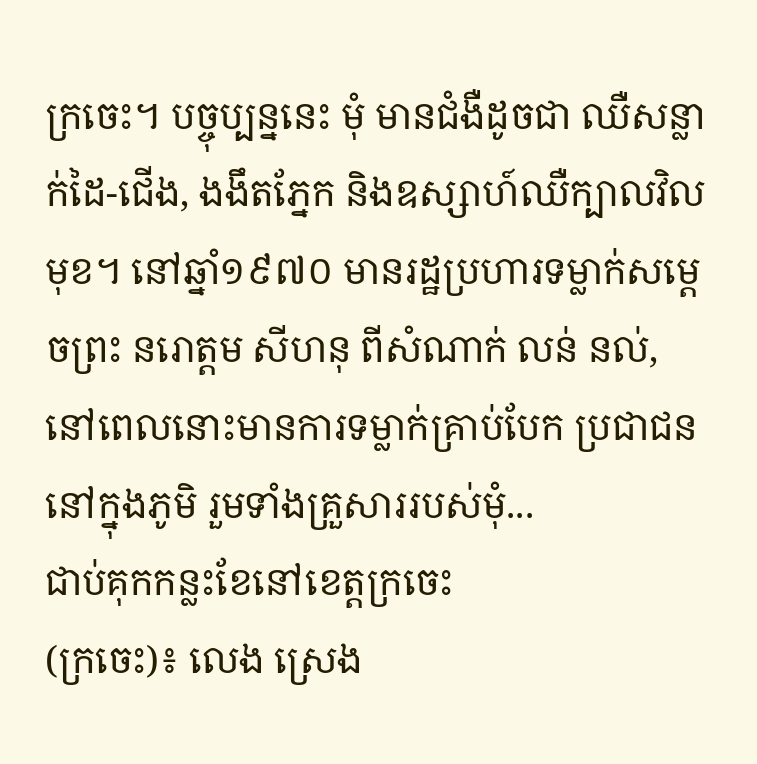ក្រចេះ។ បច្ចុប្បន្ននេះ មុំ មានជំងឺដូចជា ឈឺសន្លាក់ដៃ-ជើង, ងងឹតភ្នែក និងឧស្សាហ៍ឈឺក្បាលវិលមុខ។ នៅឆ្នាំ១៩៧០ មានរដ្ឋប្រហារទម្លាក់សម្ដេចព្រះ នរោត្ដម សីហនុ ពីសំណាក់ លន់ នល់, នៅពេលនោះមានការទម្លាក់គ្រាប់បែក ប្រជាជននៅក្នុងភូមិ រួមទាំងគ្រួសាររបស់មុំ...
ជាប់គុកកន្លះខែនៅខេត្តក្រចេះ
(ក្រចេះ)៖ លេង ស្រេង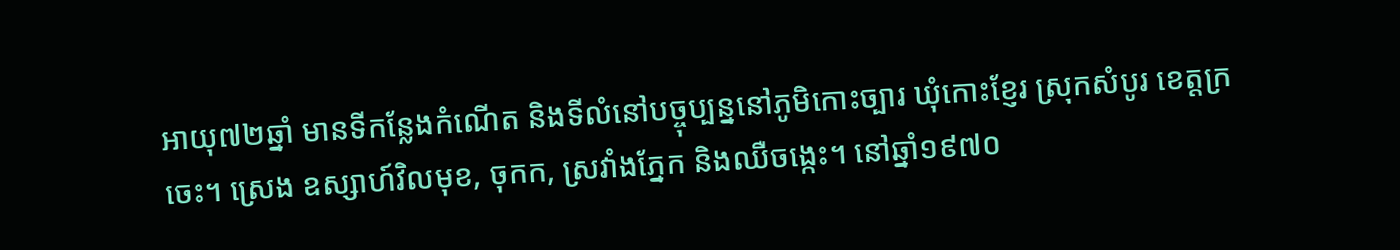អាយុ៧២ឆ្នាំ មានទីកន្លែងកំណើត និងទីលំនៅបច្ចុប្បន្ននៅភូមិកោះច្បារ ឃុំកោះខ្ញែរ ស្រុកសំបូរ ខេត្តក្រចេះ។ ស្រេង ឧស្សាហ៍វិលមុខ, ចុកក, ស្រវាំងភ្នែក និងឈឺចង្កេះ។ នៅឆ្នាំ១៩៧០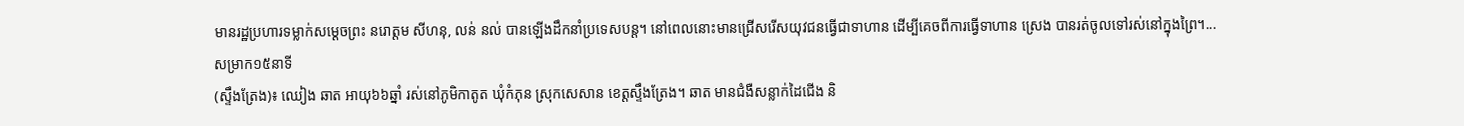មានរដ្ឋប្រហារទម្លាក់សម្ដេចព្រះ នរោត្ដម សីហនុ, លន់ នល់ បានឡើងដឹកនាំប្រទេសបន្ត។ នៅពេលនោះមានជ្រើសរើសយុវជនធ្វើជាទាហាន ដើម្បីគេចពីការធ្វើទាហាន ស្រេង បានរត់ចូលទៅរស់នៅក្នុងព្រៃ។...
សម្រាក១៥នាទី
(ស្ទឹងត្រែង)៖ ឈៀង ឆាត អាយុ៦៦ឆ្នាំ រស់នៅភូមិកាតូត ឃុំកំភុន ស្រុកសេសាន ខេត្តស្ទឹងត្រែង។ ឆាត មានជំងឺសន្លាក់ដៃជើង និ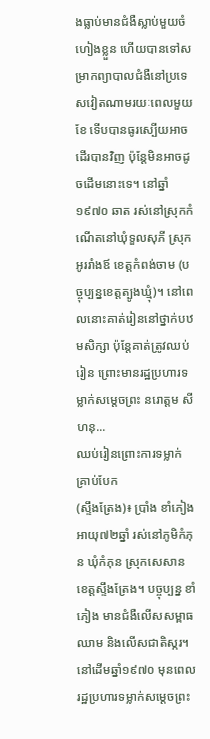ងធ្លាប់មានជំងឺស្លាប់មួយចំហៀងខ្លួន ហើយបានទៅសម្រាកព្យាបាលជំងឺនៅប្រទេសវៀតណាមរយៈពេលមួយខែ ទើបបានធូរស្បើយអាចដើរបានវិញ ប៉ុន្តែមិនអាចដូចដើមនោះទេ។ នៅឆ្នាំ១៩៧០ ឆាត រស់នៅស្រុកកំណើតនៅឃុំទួលសុភី ស្រុកអូររាំងឪ ខេត្តកំពង់ចាម (បច្ចុប្បន្នខេត្តត្បូងឃ្មុំ)។ នៅពេលនោះគាត់រៀននៅថ្នាក់បឋមសិក្សា ប៉ុន្តែគាត់ត្រូវឈប់រៀន ព្រោះមានរដ្ឋប្រហារទម្លាក់សម្ដេចព្រះ នរោត្ដម សីហនុ...
ឈប់រៀនព្រោះការទម្លាក់គ្រាប់បែក
(ស្ទឹងត្រែង)៖ ប្រាំង ខាំភៀង អាយុ៧២ឆ្នាំ រស់នៅភូមិកំភុន ឃុំកំភុន ស្រុកសេសាន ខេត្តស្ទឹងត្រែង។ បច្ចុប្បន្ន ខាំភៀង មានជំងឺលើសសម្ពាធឈាម និងលើសជាតិស្ករ។ នៅដើមឆ្នាំ១៩៧០ មុនពេលរដ្ឋប្រហារទម្លាក់សម្ដេចព្រះ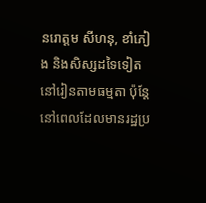នរោត្ដម សីហនុ, ខាំភៀង និងសិស្សដទៃទៀតនៅរៀនតាមធម្មតា ប៉ុន្តែនៅពេលដែលមានរដ្ឋប្រ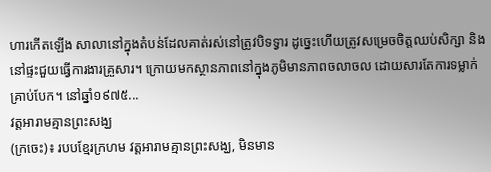ហារកើតឡើង សាលានៅក្នុងតំបន់ដែលគាត់រស់នៅត្រូវបិទទ្វារ ដូច្នេះហើយត្រូវសម្រេចចិត្តឈប់សិក្សា និងនៅផ្ទះជួយធ្វើការងារគ្រួសារ។ ក្រោយមកស្ថានភាពនៅក្នុងភូមិមានភាពចលាចល ដោយសារតែការទម្លាក់គ្រាប់បែក។ នៅឆ្នាំ១៩៧៥...
វត្តអារាមគ្មានព្រះសង្ឃ
(ក្រចេះ)៖ របបខ្មែរក្រហម វត្តអារាមគ្មានព្រះសង្ឃ, មិនមាន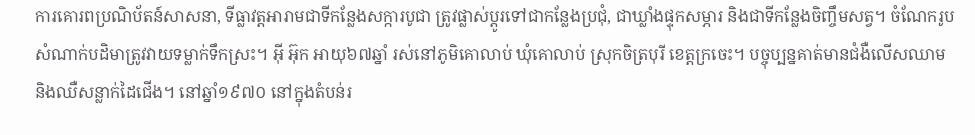ការគោរពប្រណិប័តន៍សាសនា, ទីធ្លាវត្តអារាមជាទីកន្លែងសក្ការបូជា ត្រូវផ្លាស់ប្ដូរទៅជាកន្លែងប្រជុំ, ជាឃ្លាំងផ្ទុកសម្ភារ និងជាទីកន្លែងចិញ្ចឹមសត្វ។ ចំណែករូបសំណាក់បដិមាត្រូវវាយទម្លាក់ទឹកស្រះ។ អ៊ី អ៊ុក អាយុ៦៧ឆ្នាំ រស់នៅភូមិគោលាប់ ឃុំគោលាប់ ស្រុកចិត្របុរី ខេត្តក្រចេះ។ បច្ចុប្បន្នគាត់មានជំងឺលើសឈាម និងឈឺសន្លាក់ដៃជើង។ នៅឆ្នាំ១៩៧០ នៅក្នុងតំបន់រ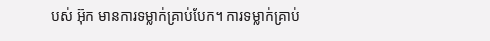បស់ អ៊ុក មានការទម្លាក់គ្រាប់បែក។ ការទម្លាក់គ្រាប់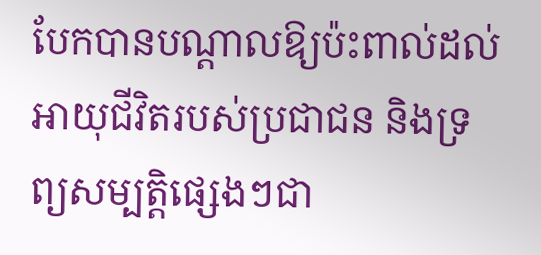បែកបានបណ្ដាលឱ្យប៉ះពាល់ដល់អាយុជីវិតរបស់ប្រជាជន និងទ្រព្យសម្បត្តិផ្សេងៗជា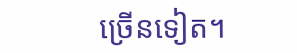ច្រើនទៀត។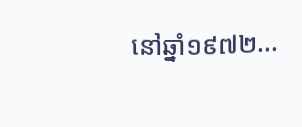នៅឆ្នាំ១៩៧២...